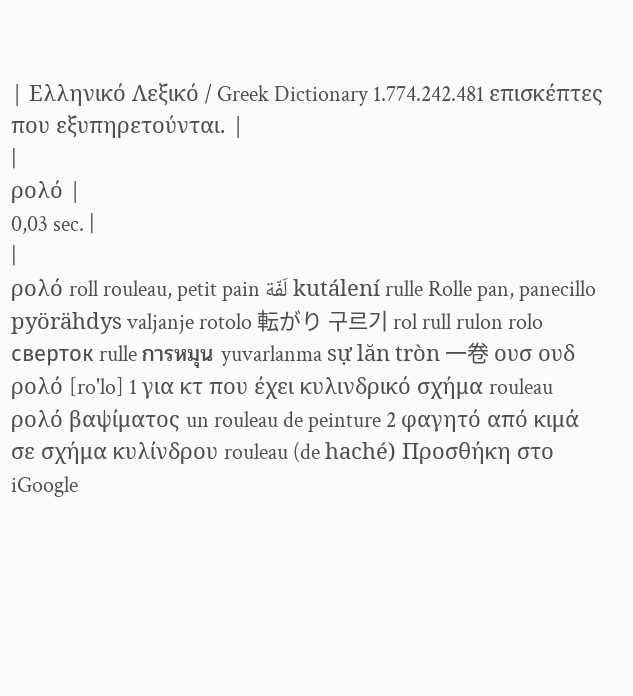| Ελληνικό Λεξικό / Greek Dictionary 1.774.242.481 επισκέπτες που εξυπηρετούνται. |
|
ρολό |
0,03 sec. |
|
ρολό roll rouleau, petit pain لَفّة kutálení rulle Rolle pan, panecillo pyörähdys valjanje rotolo 転がり 구르기 rol rull rulon rolo сверток rulle การหมุน yuvarlanma sự lăn tròn 一卷 ουσ ουδ ρολό [ro'lo] 1 για κτ που έχει κυλινδρικό σχήμα rouleau ρολό βαψίματος un rouleau de peinture 2 φαγητό από κιμά σε σχήμα κυλίνδρου rouleau (de haché) Προσθήκη στο iGoogle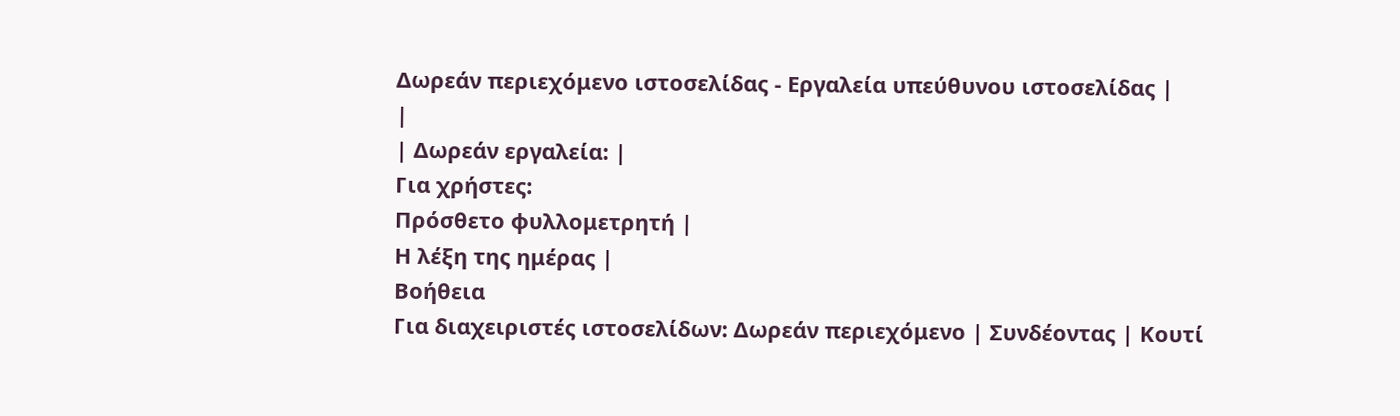Δωρεάν περιεχόμενο ιστοσελίδας - Εργαλεία υπεύθυνου ιστοσελίδας |
|
| Δωρεάν εργαλεία: |
Για χρήστες:
Πρόσθετο φυλλομετρητή |
Η λέξη της ημέρας |
Βοήθεια
Για διαχειριστές ιστοσελίδων: Δωρεάν περιεχόμενο | Συνδέοντας | Κουτί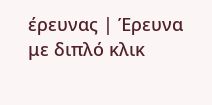έρευνας | Έρευνα με διπλό κλικ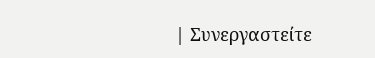| Συνεργαστείτε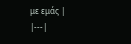με εμάς |
|---|